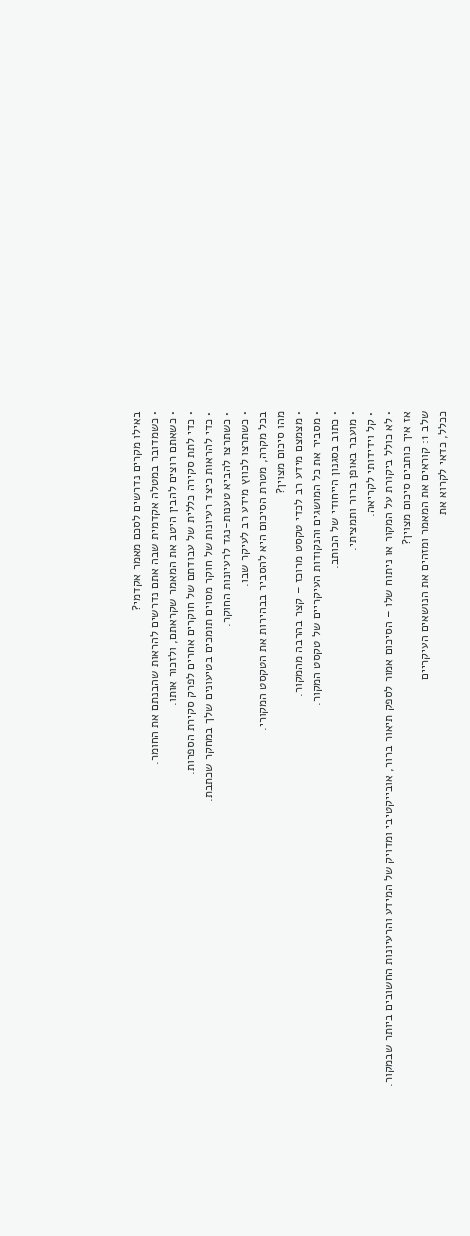באילו מקרים נדרשים לסכם מאמר אקדמי?
• כשמדובר במטלה אקדמית שבה אתם נדרשים להראות שהבנתם את החומר.
• כשאתם רוצים להבין היטב את המאמר שקראתם, ולזכור אותו.
• כדי לתת סקירה כללית של עבודתם של חוקרים אחרים לפרק סקירת הספרות.
• כדי להראות כיצד רעיונות של חוקר מסוים תומכים בטיעונים שלך במחקר שכתבת.
• כשתרצו להביא טענות-נגד לרעיונות החוקר.
• כשתרצו לכווץ מידע רב לעיקר שבו.
בכל מקרה, מטרת הסיכום היא להסביר בבהירות את הטקסט המקורי.
מהו סיכום מצוין?
• מצמצם מידע רב לכדי טקסט מרוכז – קצר בהרבה מהמקור.
• מסביר את כל המושגים והנקודות העיקריים של טקסט המקור.
• כתוב בסגנון הייחודי של הכותב.
• מועבר באופן ברור ותמציתי.
• קל וידידותי לקריאה.
• לא כולל ביקורת על המקור או ניתוח שלו – הסיכום אמור לספק תיאור ברור, אובייקטיבי ומדויק של המידע והרעיונות החשובים ביותר שבמקור.
אז איך כותבים סיכום מצוין?
שלב 1: קוראים את המאמר ומזהים את הנושאים העיקריים
ככלל, כדאי לקרוא את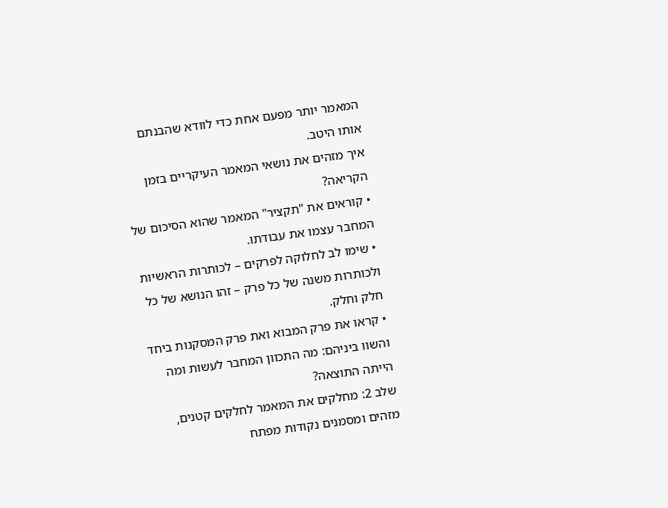המאמר יותר מפעם אחת כדי לוודא שהבנתם אותו היטב.
איך מזהים את נושאי המאמר העיקריים בזמן הקריאה?
• קוראים את "תקציר" המאמר שהוא הסיכום של המחבר עצמו את עבודתו.
• שימו לב לחלוקה לפרקים – לכותרות הראשיות ולכותרות משנה של כל פרק – זהו הנושא של כל חלק וחלק.
• קראו את פרק המבוא ואת פרק המסקנות ביחד והשוו ביניהם: מה התכוון המחבר לעשות ומה הייתה התוצאה?
שלב 2: מחלקים את המאמר לחלקים קטנים, מזהים ומסמנים נקודות מפתח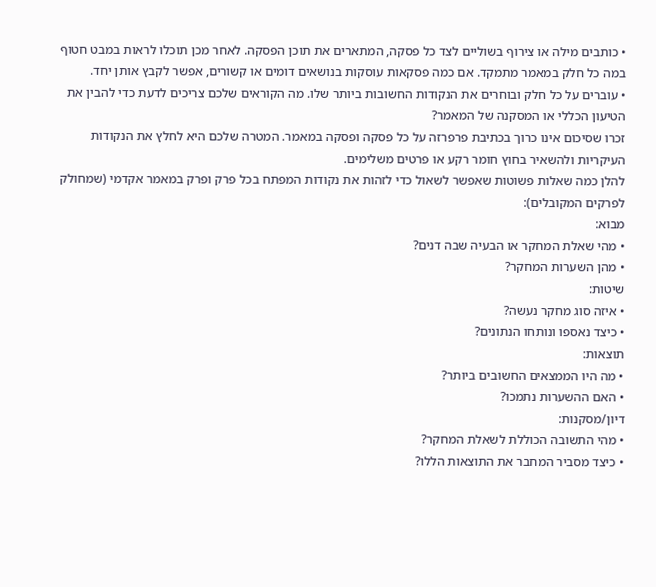• כותבים מילה או צירוף בשוליים לצד כל פסקה, המתארים את תוכן הפסקה. לאחר מכן תוכלו לראות במבט חטוף במה כל חלק במאמר מתמקד. אם כמה פסקאות עוסקות בנושאים דומים או קשורים, אפשר לקבץ אותן יחד.
• עוברים על כל חלק ובוחרים את הנקודות החשובות ביותר שלו. מה הקוראים שלכם צריכים לדעת כדי להבין את הטיעון הכללי או המסקנה של המאמר?
זכרו שסיכום אינו כרוך בכתיבת פרפרזה על כל פסקה ופסקה במאמר. המטרה שלכם היא לחלץ את הנקודות העיקריות ולהשאיר בחוץ חומר רקע או פרטים משלימים.
להלן כמה שאלות פשוטות שאפשר לשאול כדי לזהות את נקודות המפתח בכל פרק ופרק במאמר אקדמי (שמחולק לפרקים המקובלים):
מבוא:
• מהי שאלת המחקר או הבעיה שבה דנים?
• מהן השערות המחקר?
שיטות:
• איזה סוג מחקר נעשה?
• כיצד נאספו ונותחו הנתונים?
תוצאות:
• מה היו הממצאים החשובים ביותר?
• האם ההשערות נתמכו?
דיון/מסקנות:
• מהי התשובה הכוללת לשאלת המחקר?
• כיצד מסביר המחבר את התוצאות הללו?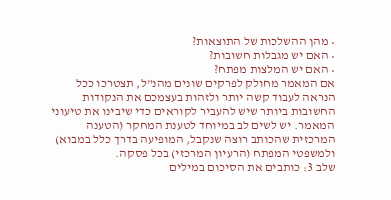• מהן ההשלכות של התוצאות?
• האם יש מגבלות חשובות?
• האם יש המלצות מפתח?
אם המאמר מחולק לפרקים שונים מהנ"ל, תצטרכו ככל הנראה לעבוד קשה יותר ולזהות בעצמכם את הנקודות החשובות ביותר שיש להעביר לקוראים כדי שיבינו את טיעוני המאמר. יש לשים לב במיוחד לטענת המחקר (הטענה המרכזית שהכותב רוצה שנקבל, המופיעה בדרך כלל במבוא) ולמשפטי המפתח (הרעיון המרכזי) בכל פסקה.
שלב 3: כותבים את הסיכום במילים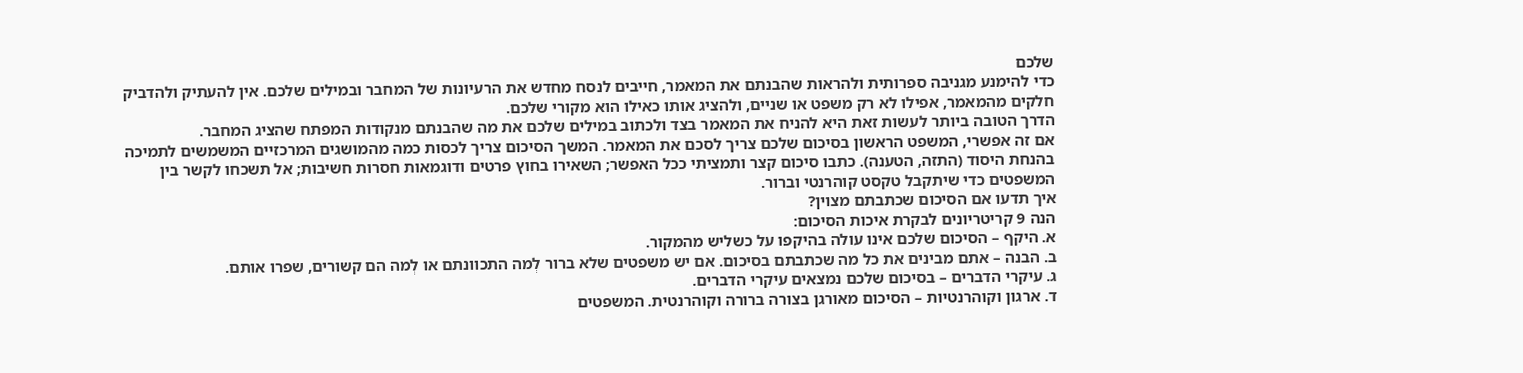שלכם
כדי להימנע מגניבה ספרותית ולהראות שהבנתם את המאמר, חייבים לנסח מחדש את הרעיונות של המחבר ובמילים שלכם. אין להעתיק ולהדביק חלקים מהמאמר, אפילו לא רק משפט או שניים, ולהציג אותו כאילו הוא מקורי שלכם.
הדרך הטובה ביותר לעשות זאת היא להניח את המאמר בצד ולכתוב במילים שלכם את מה שהבנתם מנקודות המפתח שהציג המחבר.
אם זה אפשרי, המשפט הראשון בסיכום שלכם צריך לסכם את המאמר. המשך הסיכום צריך לכסות כמה מהמושגים המרכזיים המשמשים לתמיכה בהנחת היסוד (התזה, הטענה). כתבו סיכום קצר ותמציתי ככל האפשר; השאירו בחוץ פרטים ודוגמאות חסרות חשיבות; אל תשכחו לקשר בין המשפטים כדי שיתקבל טקסט קוהרנטי וברור.
איך תדעו אם הסיכום שכתבתם מצוין?
הנה 9 קריטריונים לבקרת איכות הסיכום:
א. היקף – הסיכום שלכם אינו עולה בהיקפו על כשליש מהמקור.
ב. הבנה – אתם מבינים את כל מה שכתבתם בסיכום. אם יש משפטים שלא ברור לְמה התכוונתם או לְמה הם קשורים, שפרו אותם.
ג. עיקרי הדברים – בסיכום שלכם נמצאים עיקרי הדברים.
ד. ארגון וקוהרנטיות – הסיכום מאורגן בצורה ברורה וקוהרנטית. המשפטים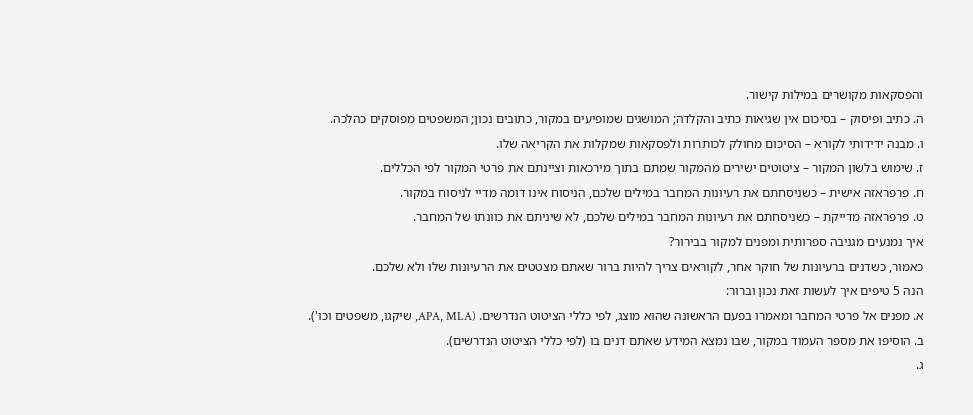והפסקאות מקושרים במילות קישור.
ה. כתיב ופיסוק – בסיכום אין שגיאות כתיב והקלדה; המושגים שמופיעים במקור, כתובים נכון; המשפטים מפוסקים כהלכה.
ו. מבנה ידידותי לקורא – הסיכום מחולק לכותרות ולפסקאות שמקלות את הקריאה שלו.
ז. שימוש בלשון המקור – ציטוטים ישירים מהמקור שמתם בתוך מירכאות וציינתם את פרטי המקור לפי הכללים.
ח. פרפראזה אישית – כשניסחתם את רעיונות המחבר במילים שלכם, הניסוח אינו דומה מדיי לניסוח במקור.
ט. פרפראזה מדייקת – כשניסחתם את רעיונות המחבר במילים שלכם, לא שיניתם את כוונתו של המחבר.
איך נמנעים מגניבה ספרותית ומפנים למקור בבירור?
כאמור, כשדנים ברעיונות של חוקר אחר, לקוראים צריך להיות ברור שאתם מצטטים את הרעיונות שלו ולא שלכם.
הנה 5 טיפים איך לעשות זאת נכון וברור:
א. מפנים אל פרטי המחבר ומאמרו בפעם הראשונה שהוא מוצג, לפי כללי הציטוט הנדרשים. (APA, MLA, שיקגו, משפטים וכו').
ב. הוסיפו את מספר העמוד במקור, שבו נמצא המידע שאתם דנים בו (לפי כללי הציטוט הנדרשים).
ג.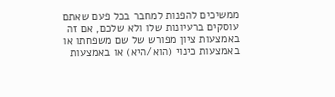ממשיכים להפנות למחבר בכל פעם שאתם עוסקים ברעיונות שלו ולא שלכם, אם זה באמצעות ציון מפורש של שם משפחתו או באמצעות כינוי (הוא/היא) או באמצעות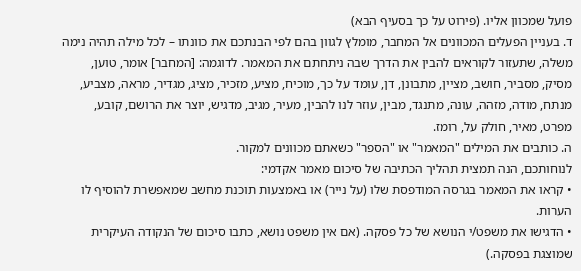פועל שמכוון אליו. (פירוט על כך בסעיף הבא)
ד. בעניין הפעלים המכוונים אל המחבר, מומלץ לגוון בהם לפי הבנתכם את כוונתו – לכל מילה תהיה נימה משלה, שתעזור לקוראים להבין את הדרך שבה ניתחתם את המאמר. לדוגמה: [המחבר] אומר, טוען, מסיק, מסביר, חושב, מציין, מתבונן, דן, עומד על כך, מוכיח, מציע, מזכיר, מציג, מגדיר, מראה, מצביע, מנתח, מודה, מזהה, עונה, מתנגד, מבין, עוזר לנו להבין, מעיר, מגיב, מדגיש, יוצר את הרושם, קובע, מפרט, מאיר, חולק על, רומז.
ה. כותבים את המילים "המאמר" או "הספר" כשאתם מכוונים למקור.
לנוחותכם, הנה תמצית תהליך הכתיבה של סיכום מאמר אקדמי:
• קראו את המאמר בגרסה המודפסת שלו (על נייר) או באמצעות תוכנת מחשב שמאפשרת להוסיף לו הערות.
• הדגישו את משפט/י הנושא של כל פסקה. (אם אין משפט נושא, כתבו סיכום של הנקודה העיקרית שמוצגת בפסקה.)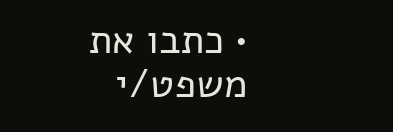• כתבו את משפט/י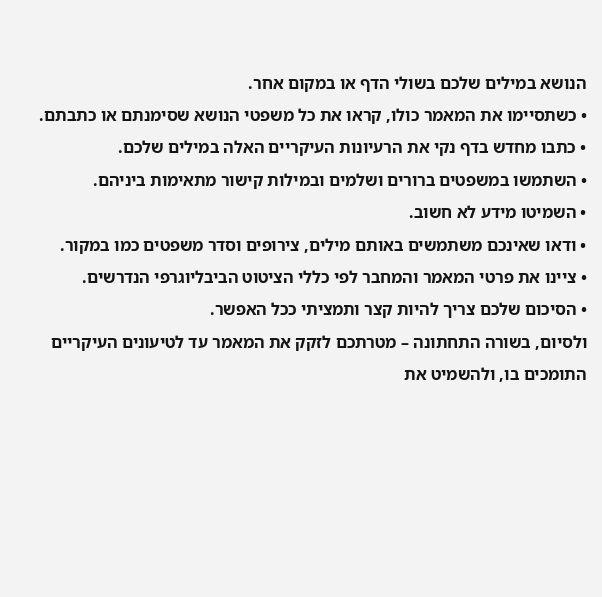הנושא במילים שלכם בשולי הדף או במקום אחר.
• כשתסיימו את המאמר כולו, קראו את כל משפטי הנושא שסימנתם או כתבתם.
• כתבו מחדש בדף נקי את הרעיונות העיקריים האלה במילים שלכם.
• השתמשו במשפטים ברורים ושלמים ובמילות קישור מתאימות ביניהם.
• השמיטו מידע לא חשוב.
• ודאו שאינכם משתמשים באותם מילים, צירופים וסדר משפטים כמו במקור.
• ציינו את פרטי המאמר והמחבר לפי כללי הציטוט הביבליוגרפי הנדרשים.
• הסיכום שלכם צריך להיות קצר ותמציתי ככל האפשר.
ולסיום, בשורה התחתונה – מטרתכם לזקק את המאמר עד לטיעונים העיקריים התומכים בו, ולהשמיט את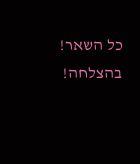כל השאר!
בהצלחה!